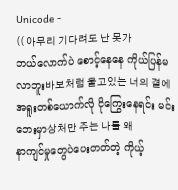Unicode -
(( 아무리 기다려도 난 못가
ဘယ်လောက်ပဲ စောင့်နေနေ ကိုယ်ပြန်မလာဘူး바보처럼 울고있는 너의 곁에
အရူးတစ်ယောက်လို ငိုကြွေးနေရင်း မင်းဘေးမှာ상처만 주는 나를 왜
နာကျင်မှုတွေပဲပေးတတ်တဲ့ ကိုယ့်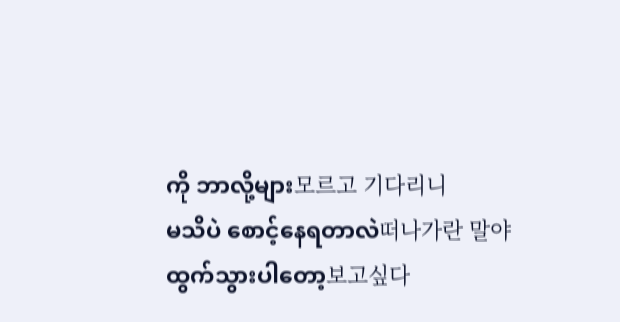ကို ဘာလို့များ모르고 기다리니
မသိပဲ စောင့်နေရတာလဲ떠나가란 말야
ထွက်သွားပါတော့보고싶다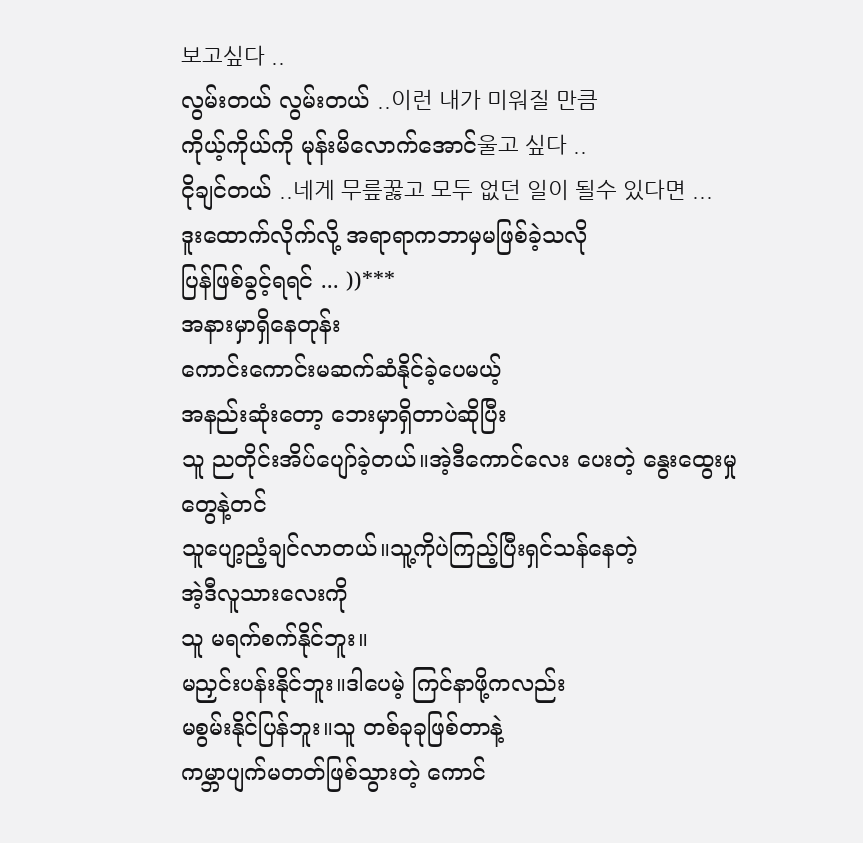보고싶다 ..
လွမ်းတယ် လွမ်းတယ် ..이런 내가 미워질 만큼
ကိုယ့်ကိုယ်ကို မုန်းမိလောက်အောင်울고 싶다 ..
ငိုချင်တယ် ..네게 무릎꿇고 모두 없던 일이 될수 있다면 ...
ဒူးထောက်လိုက်လို့ အရာရာကဘာမှမဖြစ်ခဲ့သလို
ပြန်ဖြစ်ခွင့်ရရင် ... ))***
အနားမှာရှိနေတုန်း
ကောင်းကောင်းမဆက်ဆံနိုင်ခဲ့ပေမယ့်
အနည်းဆုံးတော့ ဘေးမှာရှိတာပဲဆိုပြီး
သူ ညတိုင်းအိပ်ပျော်ခဲ့တယ်။အဲ့ဒီကောင်လေး ပေးတဲ့ နွေးထွေးမှုတွေနဲ့တင်
သူပျော့ညံ့ချင်လာတယ်။သူ့ကိုပဲကြည့်ပြီးရှင်သန်နေတဲ့
အဲ့ဒီလူသားလေးကို
သူ မရက်စက်နိုင်ဘူး။
မညှင်းပန်းနိုင်ဘူး။ဒါပေမဲ့ ကြင်နာဖို့ကလည်း
မစွမ်းနိုင်ပြန်ဘူး။သူ တစ်ခုခုဖြစ်တာနဲ့
ကမ္ဘာပျက်မတတ်ဖြစ်သွားတဲ့ ကောင်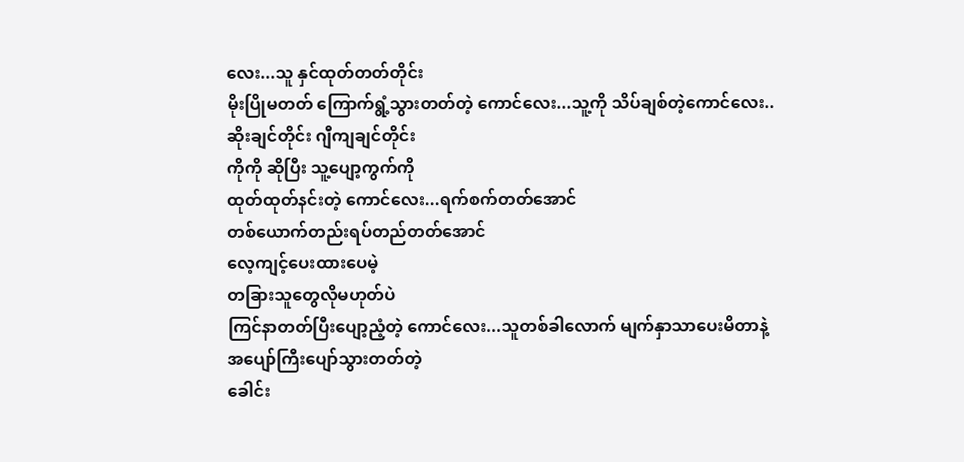လေး...သူ နှင်ထုတ်တတ်တိုင်း
မိုးပြိုမတတ် ကြောက်ရွံ့သွားတတ်တဲ့ ကောင်လေး...သူ့ကို သိပ်ချစ်တဲ့ကောင်လေး..
ဆိုးချင်တိုင်း ဂျီကျချင်တိုင်း
ကိုကို ဆိုပြီး သူ့ပျော့ကွက်ကို
ထုတ်ထုတ်နင်းတဲ့ ကောင်လေး...ရက်စက်တတ်အောင်
တစ်ယောက်တည်းရပ်တည်တတ်အောင်
လေ့ကျင့်ပေးထားပေမဲ့
တခြားသူတွေလိုမဟုတ်ပဲ
ကြင်နာတတ်ပြီးပျော့ညံ့တဲ့ ကောင်လေး...သူတစ်ခါလောက် မျက်နှာသာပေးမိတာနဲ့
အပျော်ကြီးပျော်သွားတတ်တဲ့
ခေါင်း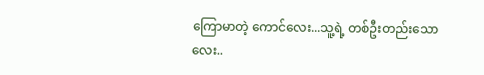ကြောမာတဲ့ ကောင်လေး...သူ့ရဲ့ တစ်ဦးတည်းသောလေး..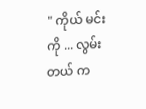" ကိုယ် မင်းကို ... လွမ်းတယ် က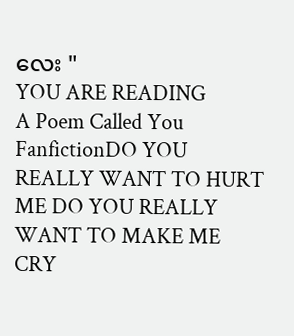လေး "
YOU ARE READING
A Poem Called You
FanfictionDO YOU REALLY WANT TO HURT ME DO YOU REALLY WANT TO MAKE ME CRY